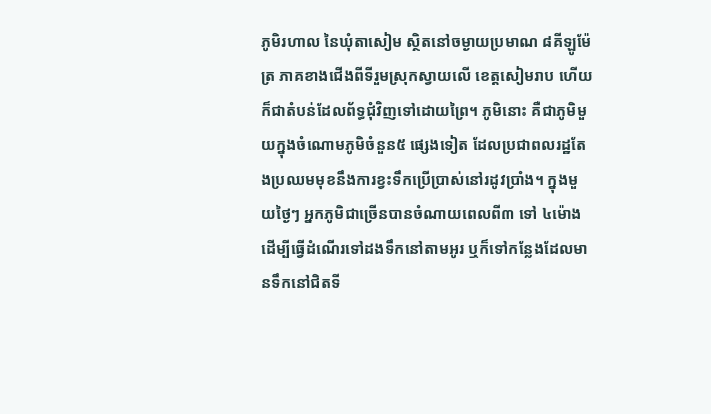ភូមិរហាល នៃឃុំតាសៀម ស្ថិតនៅចម្ងាយប្រមាណ ៨គីឡូម៉ែត្រ ភាគខាងជើងពីទីរួមស្រុកស្វាយលើ ខេត្តសៀមរាប ហើយក៏ជាតំបន់ដែលព័ទ្ធជុំវិញទៅដោយព្រៃ។ ភូមិនោះ គឺជាភូមិមួយក្នុងចំណោមភូមិចំនួន៥ ផ្សេងទៀត ដែលប្រជាពលរដ្ឋតែងប្រឈមមុខនឹងការខ្វះទឹកប្រើប្រាស់នៅរដូវប្រាំង។ ក្នុងមួយថ្ងៃៗ អ្នកភូមិជាច្រើនបានចំណាយពេលពី៣ ទៅ ៤ម៉ោង ដើម្បីធ្វើដំណើរទៅដងទឹកនៅតាមអូរ ឬក៏ទៅកន្លែងដែលមានទឹកនៅជិតទី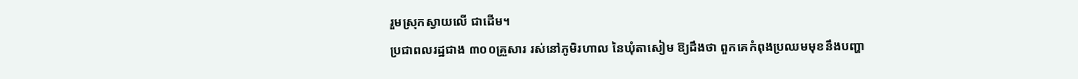រួមស្រុកស្វាយលើ ជាដើម។
ប្រជាពលរដ្ឋជាង ៣០០គ្រួសារ រស់នៅភូមិរហាល នៃឃុំតាសៀម ឱ្យដឹងថា ពួកគេកំពុងប្រឈមមុខនឹងបញ្ហា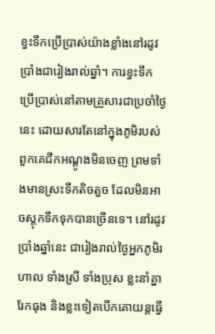ខ្វះទឹកប្រើប្រាស់យ៉ាងខ្លាំងនៅរដូវប្រាំងជារៀងរាល់ឆ្នាំ។ ការខ្វះទឹកប្រើប្រាស់នៅតាមគ្រួសារជាប្រចាំថ្ងៃនេះ ដោយសារតែនៅក្នុងភូមិរបស់ពួកគេជីកអណ្ដូងមិនចេញ ព្រមទាំងមានស្រះទឹកតិចតួច ដែលមិនអាចស្ដុកទឹកទុកបានច្រើនទេ។ នៅរដូវប្រាំងឆ្នាំនេះ ជារៀងរាល់ថ្ងៃអ្នកភូមិរហាល ទាំងស្រី ទាំងប្រុស ខ្លះនាំគ្នារែកធុង និងខ្លះទៀតបើកគោយន្តធ្វើ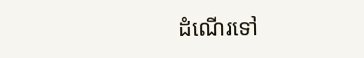ដំណើរទៅ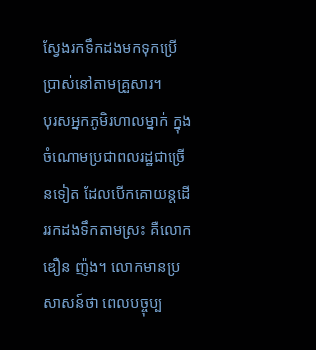ស្វែងរកទឹកដងមកទុកប្រើប្រាស់នៅតាមគ្រួសារ។
បុរសអ្នកភូមិរហាលម្នាក់ ក្នុងចំណោមប្រជាពលរដ្ឋជាច្រើនទៀត ដែលបើកគោយន្តដើររកដងទឹកតាមស្រះ គឺលោក ឌឿន ញ៉ង។ លោកមានប្រសាសន៍ថា ពេលបច្ចុប្ប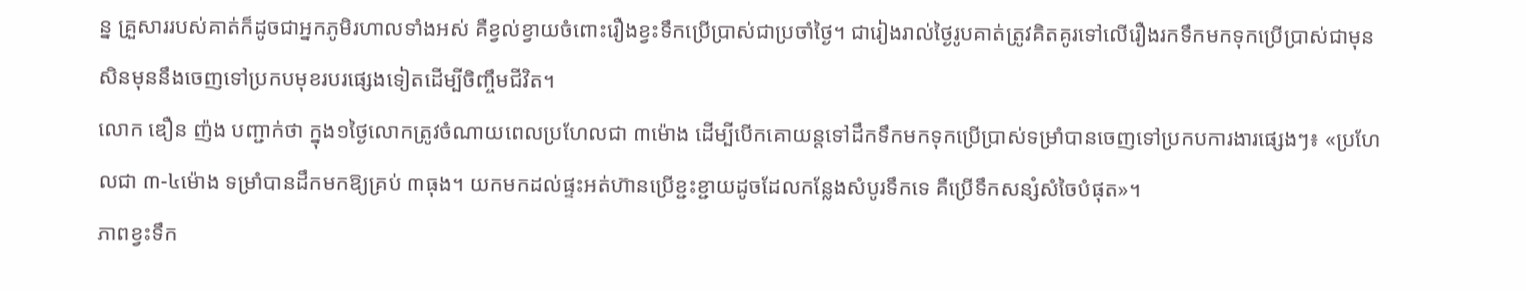ន្ន គ្រួសាររបស់គាត់ក៏ដូចជាអ្នកភូមិរហាលទាំងអស់ គឺខ្វល់ខ្វាយចំពោះរឿងខ្វះទឹកប្រើប្រាស់ជាប្រចាំថ្ងៃ។ ជារៀងរាល់ថ្ងៃរូបគាត់ត្រូវគិតគូរទៅលើរឿងរកទឹកមកទុកប្រើប្រាស់ជាមុនសិនមុននឹងចេញទៅប្រកបមុខរបរផ្សេងទៀតដើម្បីចិញ្ចឹមជីវិត។
លោក ឌឿន ញ៉ង បញ្ជាក់ថា ក្នុង១ថ្ងៃលោកត្រូវចំណាយពេលប្រហែលជា ៣ម៉ោង ដើម្បីបើកគោយន្តទៅដឹកទឹកមកទុកប្រើប្រាស់ទម្រាំបានចេញទៅប្រកបការងារផ្សេងៗ៖ «ប្រហែលជា ៣-៤ម៉ោង ទម្រាំបានដឹកមកឱ្យគ្រប់ ៣ធុង។ យកមកដល់ផ្ទះអត់ហ៊ានប្រើខ្ជះខ្ជាយដូចដែលកន្លែងសំបូរទឹកទេ គឺប្រើទឹកសន្សំសំចៃបំផុត»។
ភាពខ្វះទឹក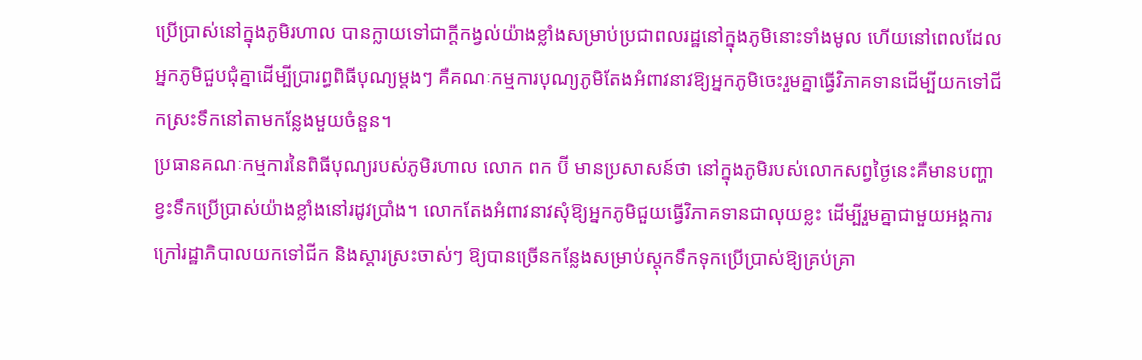ប្រើប្រាស់នៅក្នុងភូមិរហាល បានក្លាយទៅជាក្ដីកង្វល់យ៉ាងខ្លាំងសម្រាប់ប្រជាពលរដ្ឋនៅក្នុងភូមិនោះទាំងមូល ហើយនៅពេលដែលអ្នកភូមិជួបជុំគ្នាដើម្បីប្រារព្ធពិធីបុណ្យម្ដងៗ គឺគណៈកម្មការបុណ្យភូមិតែងអំពាវនាវឱ្យអ្នកភូមិចេះរួមគ្នាធ្វើវិភាគទានដើម្បីយកទៅជីកស្រះទឹកនៅតាមកន្លែងមួយចំនួន។
ប្រធានគណៈកម្មការនៃពិធីបុណ្យរបស់ភូមិរហាល លោក ពក ប៊ី មានប្រសាសន៍ថា នៅក្នុងភូមិរបស់លោកសព្វថ្ងៃនេះគឺមានបញ្ហាខ្វះទឹកប្រើប្រាស់យ៉ាងខ្លាំងនៅរដូវប្រាំង។ លោកតែងអំពាវនាវសុំឱ្យអ្នកភូមិជួយធ្វើវិភាគទានជាលុយខ្លះ ដើម្បីរួមគ្នាជាមួយអង្គការក្រៅរដ្ឋាភិបាលយកទៅជីក និងស្ដារស្រះចាស់ៗ ឱ្យបានច្រើនកន្លែងសម្រាប់ស្ដុកទឹកទុកប្រើប្រាស់ឱ្យគ្រប់គ្រា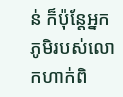ន់ ក៏ប៉ុន្តែអ្នកភូមិរបស់លោកហាក់ពិ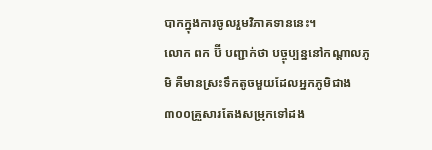បាកក្នុងការចូលរួមវិភាគទាននេះ។
លោក ពក ប៊ី បញ្ជាក់ថា បច្ចុប្បន្ននៅកណ្ដាលភូមិ គឺមានស្រះទឹកតូចមួយដែលអ្នកភូមិជាង ៣០០គ្រួសារតែងសម្រុកទៅដង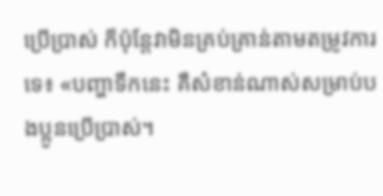ប្រើប្រាស់ ក៏ប៉ុន្តែវាមិនគ្រប់គ្រាន់តាមតម្រូវការទេ៖ «បញ្ហាទឹកនេះ គឺសំខាន់ណាស់សម្រាប់បងប្អូនប្រើប្រាស់។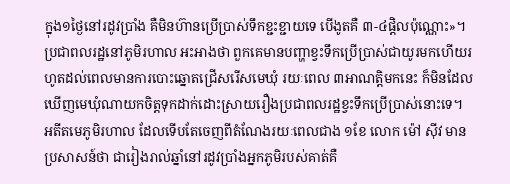ក្នុង១ថ្ងៃនៅរដូវប្រាំង គឺមិនហ៊ានប្រើប្រាស់ទឹកខ្ជះខ្ជាយទេ បើងូតគឺ ៣-៤ផ្តិលប៉ុណ្ណោះ»។
ប្រជាពលរដ្ឋនៅភូមិរហាល អះអាងថា ពួកគេមានបញ្ហាខ្វះទឹកប្រើប្រាស់ជាយូរមកហើយរហូតដល់ពេលមានការបោះឆ្នោតជ្រើសរើសមេឃុំ រយៈពេល ៣អាណត្តិមកនេះ ក៏មិនដែលឃើញមេឃុំណាយកចិត្តទុកដាក់ដោះស្រាយរឿងប្រជាពលរដ្ឋខ្វះទឹកប្រើប្រាស់នោះទេ។
អតីតមេភូមិរហាល ដែលទើបតែចេញពីតំណែងរយៈពេលជាង ១ខែ លោក ម៉ៅ ស៊ីវ មានប្រសាសន៍ថា ជារៀងរាល់ឆ្នាំនៅរដូវប្រាំងអ្នកភូមិរបស់គាត់គឺ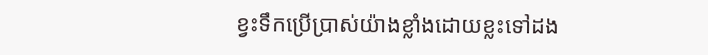ខ្វះទឹកប្រើប្រាស់យ៉ាងខ្លាំងដោយខ្លះទៅដង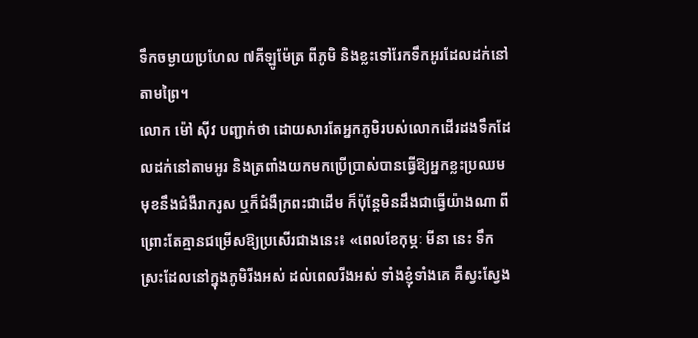ទឹកចម្ងាយប្រហែល ៧គីឡូម៉ែត្រ ពីភូមិ និងខ្លះទៅរែកទឹកអូរដែលដក់នៅតាមព្រៃ។
លោក ម៉ៅ ស៊ីវ បញ្ជាក់ថា ដោយសារតែអ្នកភូមិរបស់លោកដើរដងទឹកដែលដក់នៅតាមអូរ និងត្រពាំងយកមកប្រើប្រាស់បានធ្វើឱ្យអ្នកខ្លះប្រឈមមុខនឹងជំងឺរាករូស ឬក៏ជំងឺក្រពះជាដើម ក៏ប៉ុន្តែមិនដឹងជាធ្វើយ៉ាងណា ពីព្រោះតែគ្មានជម្រើសឱ្យប្រសើរជាងនេះ៖ «ពេលខែកុម្ភៈ មីនា នេះ ទឹកស្រះដែលនៅក្នុងភូមិរីងអស់ ដល់ពេលរីងអស់ ទាំងខ្ញុំទាំងគេ គឺស្វះស្វែង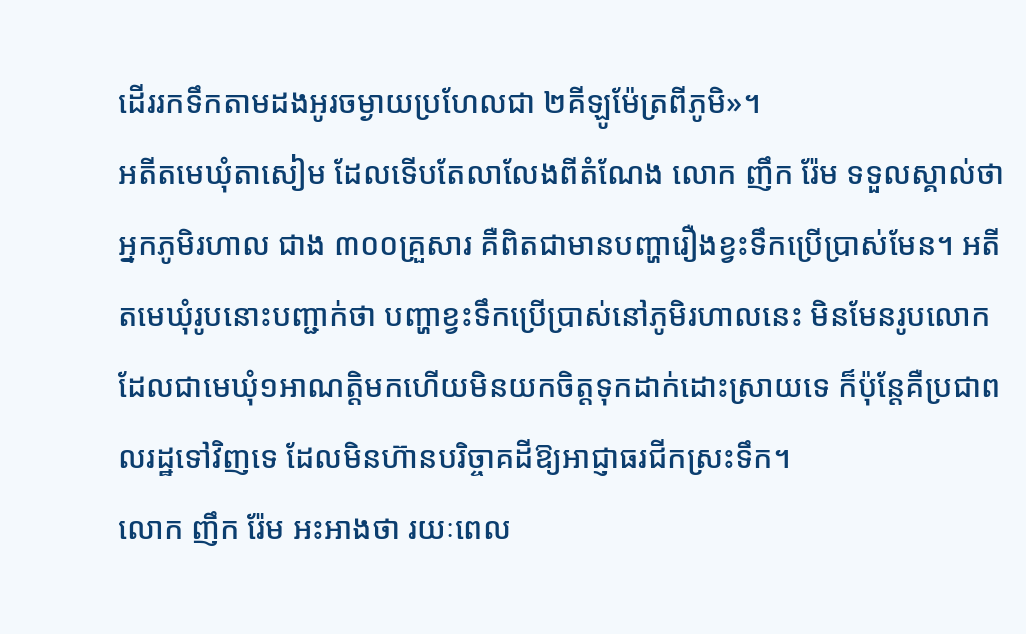ដើររកទឹកតាមដងអូរចម្ងាយប្រហែលជា ២គីឡូម៉ែត្រពីភូមិ»។
អតីតមេឃុំតាសៀម ដែលទើបតែលាលែងពីតំណែង លោក ញឹក រ៉ែម ទទួលស្គាល់ថា អ្នកភូមិរហាល ជាង ៣០០គ្រួសារ គឺពិតជាមានបញ្ហារឿងខ្វះទឹកប្រើប្រាស់មែន។ អតីតមេឃុំរូបនោះបញ្ជាក់ថា បញ្ហាខ្វះទឹកប្រើប្រាស់នៅភូមិរហាលនេះ មិនមែនរូបលោកដែលជាមេឃុំ១អាណត្តិមកហើយមិនយកចិត្តទុកដាក់ដោះស្រាយទេ ក៏ប៉ុន្តែគឺប្រជាពលរដ្ឋទៅវិញទេ ដែលមិនហ៊ានបរិច្ចាគដីឱ្យអាជ្ញាធរជីកស្រះទឹក។
លោក ញឹក រ៉ែម អះអាងថា រយៈពេល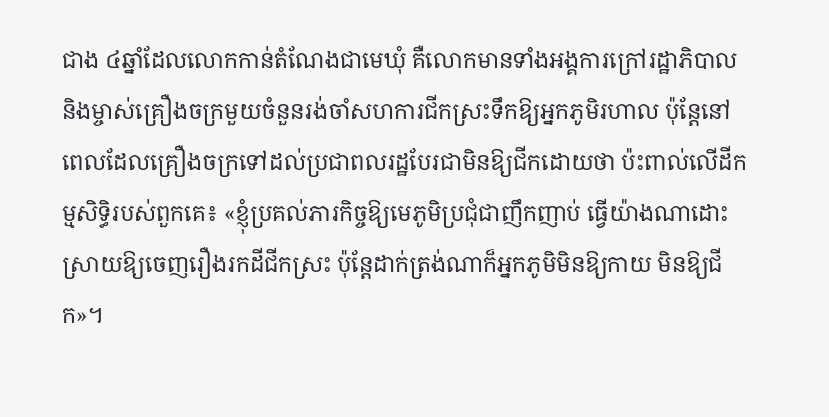ជាង ៤ឆ្នាំដែលលោកកាន់តំណែងជាមេឃុំ គឺលោកមានទាំងអង្គការក្រៅរដ្ឋាភិបាល និងម្ចាស់គ្រឿងចក្រមួយចំនួនរង់ចាំសហការជីកស្រះទឹកឱ្យអ្នកភូមិរហាល ប៉ុន្តែនៅពេលដែលគ្រឿងចក្រទៅដល់ប្រជាពលរដ្ឋបែរជាមិនឱ្យជីកដោយថា ប៉ះពាល់លើដីកម្មសិទ្ធិរបស់ពួកគេ៖ «ខ្ញុំប្រគល់ភារកិច្ចឱ្យមេភូមិប្រជុំជាញឹកញាប់ ធ្វើយ៉ាងណាដោះស្រាយឱ្យចេញរឿងរកដីជីកស្រះ ប៉ុន្តែដាក់ត្រង់ណាក៏អ្នកភូមិមិនឱ្យកាយ មិនឱ្យជីក»។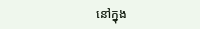នៅក្នុង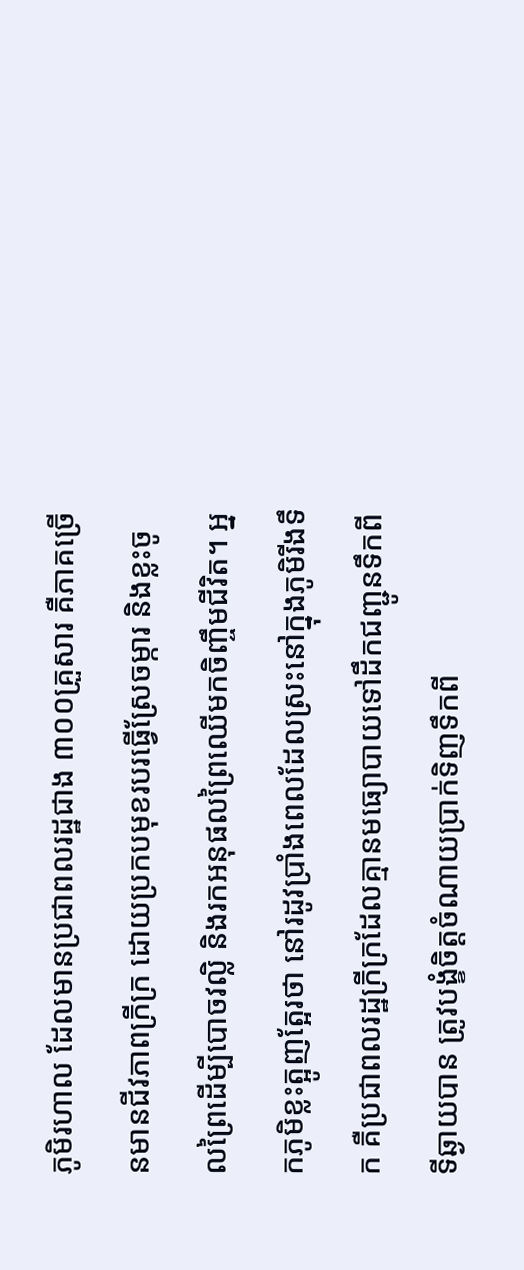ភូមិរហាល ដែលមានប្រជាពលរដ្ឋជាង ៣០០គ្រួសារ គឺភាគច្រើនមានជីវភាពក្រីក្រ ដោយប្រកបមុខរបរធ្វើស្រែចម្ការ និងខ្លះចូលព្រៃដើម្បីបោចវល្លិ និងរកអនុផលព្រៃឈើមកចិញ្ចឹមជីវិត។ អ្នកភូមិខ្លះត្អូញត្អែរថា នៅរដូវប្រាំងពេលដែលស្រះនៅក្នុងភូមិរីងទឹក គឺប្រជាពលរដ្ឋក្រីក្រដែលគ្មានមធ្យោបាយទៅដឹកជញ្ជូនទឹកពីទីឆ្ងាយបាន ត្រូវបង្ខំចិត្តចំណាយប្រាក់ទិញទឹកពី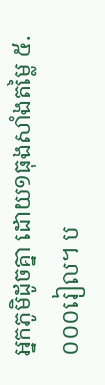អ្នកភូមិដូចគ្នា ដោយ១ធុងសាំងតម្លៃ ៥.០០០រៀល។ ប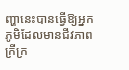ញ្ហានេះបានធ្វើឱ្យអ្នកភូមិដែលមានជីវភាពក្រីក្រ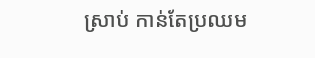ស្រាប់ កាន់តែប្រឈម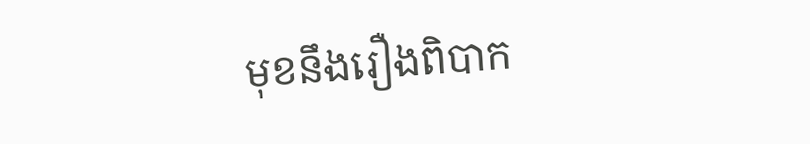មុខនឹងរឿងពិបាក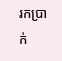រកប្រាក់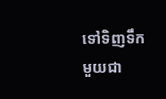ទៅទិញទឹកមួយជា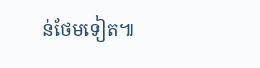ន់ថែមទៀត៕